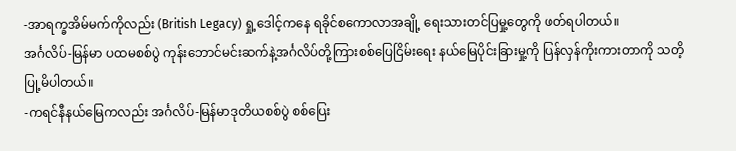-အာရက္ခအိမ်မက်ကိုလည်း (British Legacy) ရှု့ဒေါင့်ကနေ ရခိုင်စကောလာအချို့ ရေးသားတင်ပြမှု့တွေကို ဖတ်ရပါတယ်။
အင်္ဂလိပ်-မြန်မာ ပထမစစ်ပွဲ ကုန်းဘောင်မင်းဆက်နဲ့အင်္ဂလိပ်တို့ကြားစစ်ပြေငြိမ်းရေး နယ်မြေပိုင်းခြားမှု့ကို ပြန်လှန်ကိုးကားတာကို သတိ့ပြု့မိပါတယ်။
-ကရင်နီနယ်မြေကလည်း အင်္ဂလိပ်-မြန်မာဒုတိယစစ်ပွဲ စစ်ပြေး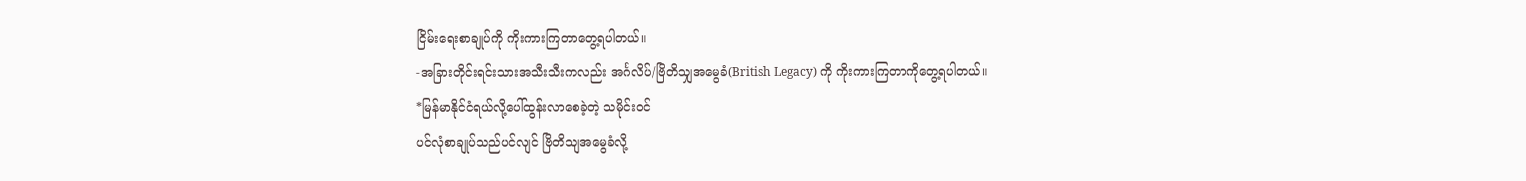ငြိမ်းရေးစာချုပ်ကို ကိုးကားကြတာတွေ့ရပါတယ်။
-အခြားတိုင်းရင်းသားအသီးသီးကလည်း အင်္ဂလိပ်/ဗြိတိသျှအမွေခံ(British Legacy) ကို ကိုးကားကြတာကိုတွေ့ရပါတယ်။
*မြန်မာနိုင်ငံရယ်လို့ပေါ်ထွန်းလာစေခဲ့တဲ့ သမိုင်းဝင်
ပင်လုံစာချုပ်သည်ပင်လျင် ဗြိတိသျအမွေခံလို့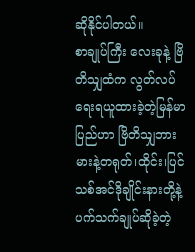ဆိုနိုင်ပါတယ်။
စာချုပ်ကြီး လေးခုနဲ့ ဗြိတိသျှထံက လွတ်လပ်ရေးရယူထားခဲ့တဲ့မြန်မာပြည်ဟာ ဗြိတိသျှဘားမားနဲ့တရုတ်၊ထိုင်း၊ပြင်သစ်အင်ဒိုချိုင်းနားတို့နဲ့ပက်သက်ချုပ်ဆိုခဲ့တဲ့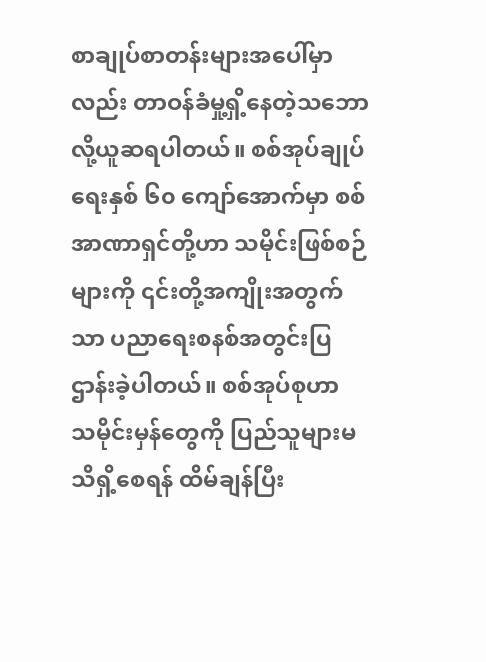စာချုပ်စာတန်းများအပေါ်မှာလည်း တာဝန်ခံမှု့ရှိ့နေတဲ့သဘောလို့ယူဆရပါတယ်။ စစ်အုပ်ချုပ်ရေးနှစ် ၆၀ ကျော်အောက်မှာ စစ်အာဏာရှင်တို့ဟာ သမိုင်းဖြစ်စဉ်များကို ၎င်းတို့အကျိုးအတွက်သာ ပညာရေးစနစ်အတွင်းပြဌာန်းခဲ့ပါတယ်။ စစ်အုပ်စုဟာ သမိုင်းမှန်တွေကို ပြည်သူများမသိရှိ့စေရန် ထိမ်ချန်ပြီး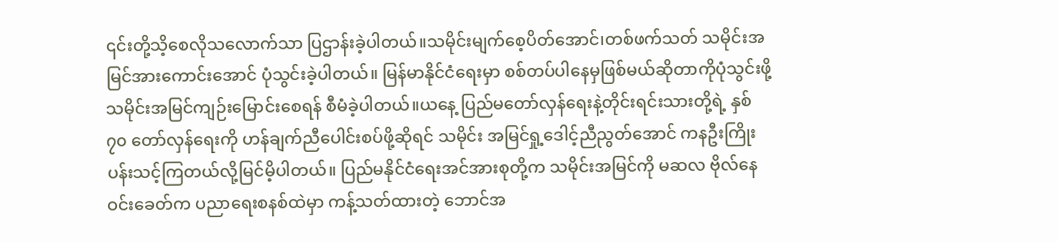၎င်းတို့သိ့စေလိုသလောက်သာ ပြဌာန်းခဲ့ပါတယ်။သမိုင်းမျက်စေ့ပိတ်အောင်၊တစ်ဖက်သတ် သမိုင်းအမြင်အားကောင်းအောင် ပုံသွင်းခဲ့ပါတယ်။ မြန်မာနိုင်ငံရေးမှာ စစ်တပ်ပါနေမှဖြစ်မယ်ဆိုတာကိုပုံသွင်းဖို့သမိုင်းအမြင်ကျဉ်းမြောင်းစေရန် စီမံခဲ့ပါတယ်။ယနေ့ ပြည်မတော်လှန်ရေးနဲ့တိုင်းရင်းသားတို့ရဲ့ နှစ် ၇၀ တော်လှန်ရေးကို ဟန်ချက်ညီပေါင်းစပ်ဖို့ဆိုရင် သမိုင်း အမြင်ရှု့ဒေါင့်ညီညွတ်အောင် ကနဦးကြိုးပန်းသင့်ကြတယ်လို့မြင်မိ့ပါတယ်။ ပြည်မနိုင်ငံရေးအင်အားစုတို့က သမိုင်းအမြင်ကို မဆလ ဗိုလ်နေဝင်းခေတ်က ပညာရေးစနစ်ထဲမှာ ကန့်သတ်ထားတဲ့ ဘောင်အ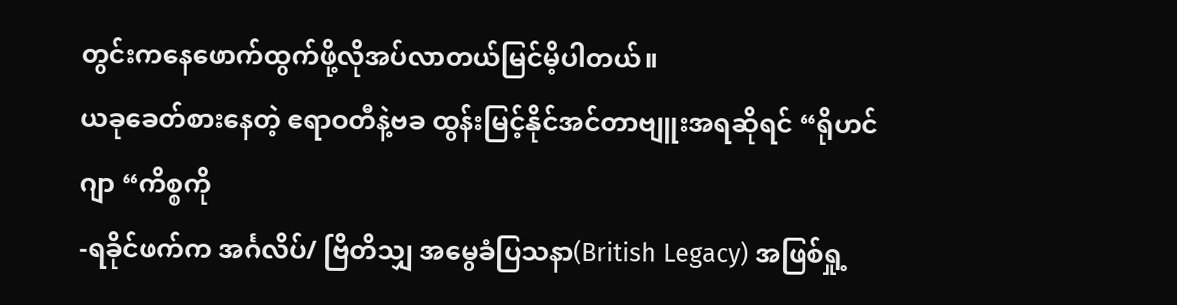တွင်းကနေဖောက်ထွက်ဖို့လိုအပ်လာတယ်မြင်မိ့ပါတယ်။
ယခုခေတ်စားနေတဲ့ ဧရာဝတီနဲ့ဗခ ထွန်းမြင့်နိုင်အင်တာဗျူးအရဆိုရင် “ရိုဟင်ဂျာ “ကိစ္စကို
-ရခိုင်ဖက်က အင်္ဂလိပ်/ ဗြိတိသျှ အမွေခံပြသနာ(British Legacy) အဖြစ်ရှု့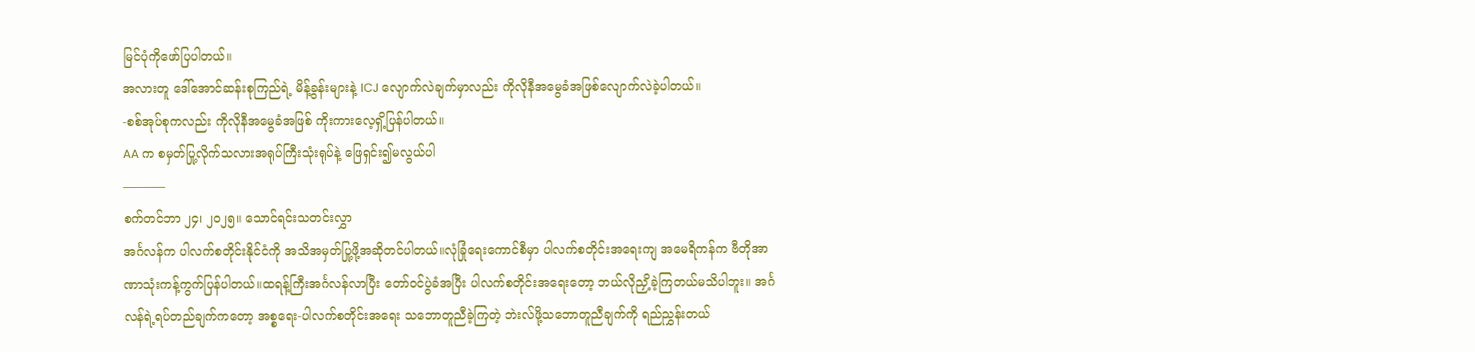မြင်ပုံကိုဖော်ပြပါတယ်။
အလားတူ ဒေါ်အောင်ဆန်းစုကြည်ရဲ့ မိန့်ခွန်းများနဲ့ ICJ လျောက်လဲချက်မှာလည်း ကိုလိုနီအမွေခံအဖြစ်လျောက်လဲခဲ့ပါတယ်။
-စစ်အုပ်စုကလည်း ကိုလိုနီအမွေခံအဖြစ် ကိုးကားလေ့ရှိ့ပြန်ပါတယ်။
AA က စမှတ်ပြု့လိုက်သလားအရုပ်ကြီးသုံးရုပ်နဲ့ ဖြေရှင်း၍မလွယ်ပါ
———–
စက်တင်ဘာ ၂၄၊ ၂၀၂၅။ သောင်ရင်းသတင်းလွှာ
အင်္ဂလန်က ပါလက်စတိုင်းနိုင်ငံကို အသိအမှတ်ပြု့ဖို့အဆိုတင်ပါတယ်။လုံခြုံရေးကောင်စီမှာ ပါလက်စတိုင်းအရေးကျ အမေရိကန်က ဗီတိုအာဏာသုံးကန့်ကွက်ပြန်ပါတယ်။ထရန့်ကြီးအင်္ဂလန်လာပြီး တော်ဝင်ပွဲခံအပြီး ပါလက်စတိုင်းအရေးတော့ ဘယ်လိုညှိ့ခဲ့ကြတယ်မသိပါဘူး။ အင်္ဂလန်ရဲ့ရပ်တည်ချက်ကတော့ အစ္စရေး-ပါလက်စတိုင်းအရေး သဘောတူညီခဲ့ကြတဲ့ ဘဲးလ်ဖို့သဘောတူညီချက်ကို ရည်ညွှန်းတယ်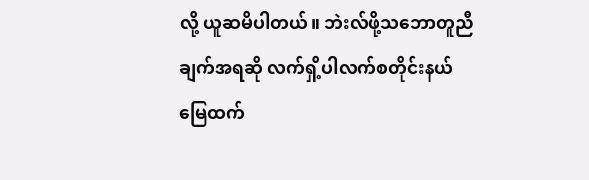လို့ ယူဆမိပါတယ်။ ဘဲးလ်ဖို့သဘောတူညီချက်အရဆို လက်ရှိ့ပါလက်စတိုင်းနယ်မြေထက်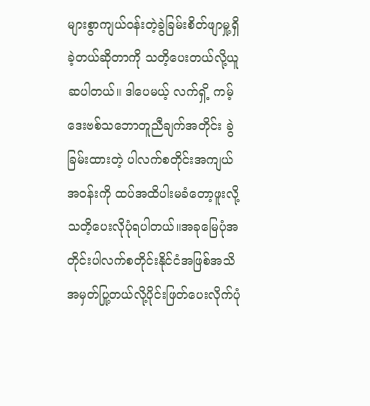များစွာကျယ်ဝန်းတဲ့ခွဲခြမ်းစိတ်ဖျာမှု့ရှိခဲ့တယ်ဆိုတာကို သတိ့ပေးတယ်လို့ယူဆပါတယ်။ ဒါပေမယ့် လက်ရှိ့ ကမ့်ဒေးဗစ်သဘောတူညီချက်အတိုင်း ခွဲခြမ်းထားတဲ့ ပါလက်စတိုင်းအကျယ်အဝန်းကို ထပ်အထိပါးမခံတော့ဖူးလို့ သတိ့ပေးလိုပုံရပါတယ်။အခုမြေပုံအတိုင်းပါလက်စတိုင်းနိုင်ငံအဖြစ်အသိအမှတ်ပြု့တယ်လို့ပိုင်းဖြတ်ပေးလိုက်ပုံ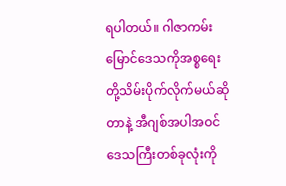ရပါတယ်။ ဂါဇာကမ်းမြောင်ဒေသကိုအစ္စရေးတို့သိမ်းပိုက်လိုက်မယ်ဆိုတာနဲ့ အီဂျစ်အပါအဝင်ဒေသကြီးတစ်ခုလုံးကို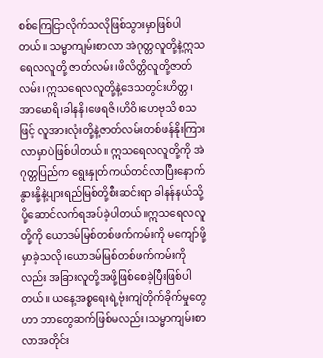စစ်ကြေငြာလိုက်သလိုဖြစ်သွားမှာဖြစ်ပါတယ်။ သမ္မာကျမ်းစာလာ အဲဂုတ္တလူတို့နဲ့ဣသရေလလူတို့ ဇာတ်လမ်း၊ဖိလိတ္တိလူတို့ဇာတ်လမ်း၊ဣသရေလလူတို့နဲ့ဒေသတွင်းဟိတ္တ၊အာမောရိ၊ခါနနိ၊ဖေရဇိ၊ဟိဝိ၊ဟေဗုသိ စသဖြင့် လူအားလုံးတို့နဲ့ဇာတ်လမ်းတစ်ဖန်နိုးကြားလာမှာပဲဖြစ်ပါတယ်။ ဣသရေလလူတို့ကို အဲဂုတ္တပြည်က ရွေးနှုတ်ကယ်တင်လာပြီးနောက် နွားနို့နဲ့ပျားရည်မြစ်တို့စီးဆင်းရာ ခါနန်နယ်သို့ ပို့ဆောင်လက်ရအပ်ခဲ့ပါတယ်။ဣသရေလလူတို့ကို ယောဒမ်မြစ်တစ်ဖက်ကမ်းကို မကျော်ဖို့မှာခဲ့သလို၊ယောဒမ်မြစ်တစ်ဖက်ကမ်းကိုလည်း အခြားလူတို့အဖို့ဖြစ်စေခဲ့ပြီးဖြစ်ပါတယ်။ ယနေ့အစ္စရေးရဲ့ဗုံးကျဲတိုက်ခိုက်မှုတွေဟာ ဘာတွေဆက်ဖြစ်မလည်း၊သမ္မာကျမ်းစာလာအတိုင်း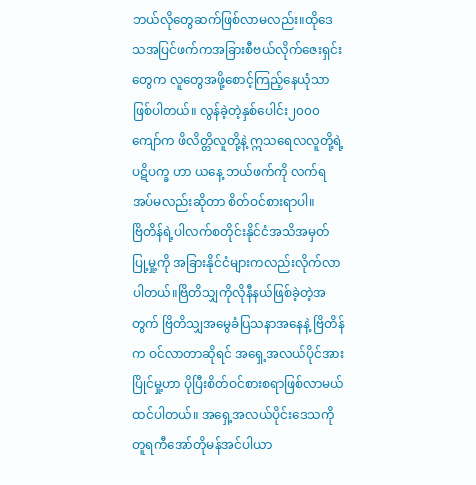ဘယ်လိုတွေဆက်ဖြစ်လာမလည်း။ထိုဒေသအပြင်ဖက်ကအခြားစီဗယ်လိုက်ဇေးရှင်းတွေက လူတွေအဖို့စောင့်ကြည့်နေယုံသာဖြစ်ပါတယ်။ လွန်ခဲ့တဲ့နှစ်ပေါင်း၂၀၀၀ ကျော်က ဖိလိတ္တိလူတို့နဲ့ ဣသရေလလူတို့ရဲ့ ပဋိပက္ခ ဟာ ယနေ့ ဘယ်ဖက်ကို လက်ရအပ်မလည်းဆိုတာ စိတ်ဝင်စားရာပါ။
ဗြိတိန်ရဲ့ပါလက်စတိုင်းနိုင်ငံအသိအမှတ်ပြု့မှု့ကို အခြားနိုင်ငံများကလည်းလိုက်လာပါတယ်။ဗြိတိသျှကိုလိုနီနယ်ဖြစ်ခဲ့တဲ့အတွက် ဗြိတိသျှအမွေခံပြသနာအနေနဲ့ ဗြိတိန်က ဝင်လာတာဆိုရင် အရှေ့အလယ်ပိုင်အားပြိုင်မှု့ဟာ ပိုပြီးစိတ်ဝင်စားစရာဖြစ်လာမယ် ထင်ပါတယ်။ အရှေ့အလယ်ပိုင်းဒေသကို တူရကီအော်တိုမန်အင်ပါယာ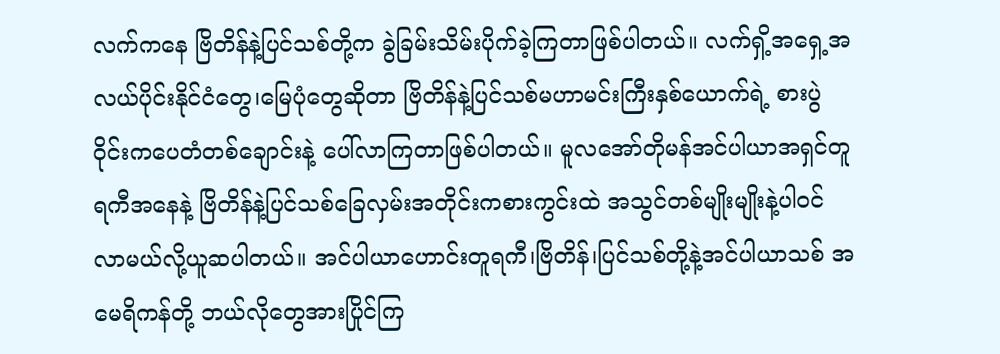လက်ကနေ ဗြိတိန်နဲ့ပြင်သစ်တို့က ခွဲခြမ်းသိမ်းပိုက်ခဲ့ကြတာဖြစ်ပါတယ်။ လက်ရှိ့အရှေ့အလယ်ပိုင်းနိုင်ငံတွေ၊မြေပုံတွေဆိုတာ ဗြိတိန်နဲ့ပြင်သစ်မဟာမင်းကြီးနှစ်ယောက်ရဲ့ စားပွဲဝိုင်းကပေတံတစ်ချောင်းနဲ့ ပေါ်လာကြတာဖြစ်ပါတယ်။ မူလအော်တိုမန်အင်ပါယာအရှင်တူရကီအနေနဲ့ ဗြိတိန်နဲ့ပြင်သစ်ခြေလှမ်းအတိုင်းကစားကွင်းထဲ အသွင်တစ်မျိုးမျိုးနဲ့ပါဝင်လာမယ်လို့ယူဆပါတယ်။ အင်ပါယာဟောင်းတူရကီ၊ဗြိတိန်၊ပြင်သစ်တို့နဲ့အင်ပါယာသစ် အမေရိကန်တို့ ဘယ်လိုတွေအားပြိုင်ကြ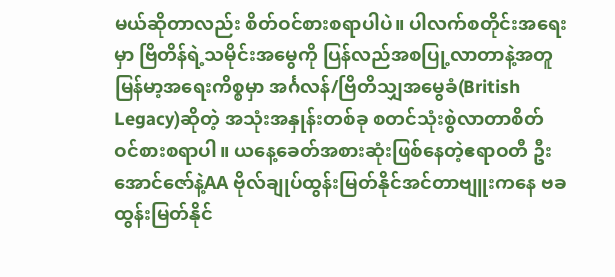မယ်ဆိုတာလည်း စိတ်ဝင်စားစရာပါပဲ။ ပါလက်စတိုင်းအရေးမှာ ဗြိတိန်ရဲ့သမိုင်းအမွေကို ပြန်လည်အစပြု့လာတာနဲ့အတူ မြန်မာ့အရေးကိစ္စမှာ အင်္ဂလန်/ဗြိတိသျှအမွေခံ(British Legacy)ဆိုတဲ့ အသုံးအနှုန်းတစ်ခု စတင်သုံးစွဲလာတာစိတ်ဝင်စားစရာပါ။ ယနေ့ခေတ်အစားဆုံးဖြစ်နေတဲ့ဧရာဝတီ ဦးအောင်ဇော်နဲ့AA ဗိုလ်ချုပ်ထွန်းမြတ်နိုင်အင်တာဗျူးကနေ ဗခ ထွန်းမြတ်နိုင်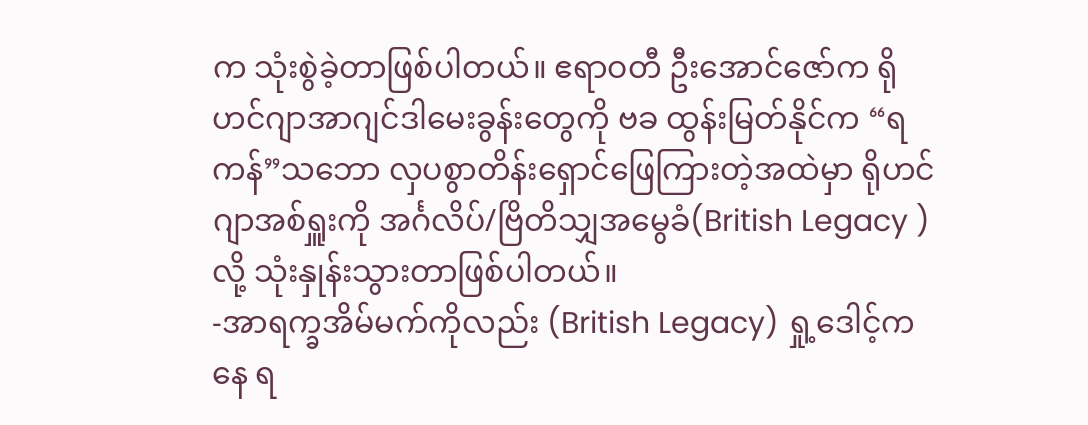က သုံးစွဲခဲ့တာဖြစ်ပါတယ်။ ဧရာဝတီ ဦးအောင်ဇော်က ရိုဟင်ဂျာအာဂျင်ဒါမေးခွန်းတွေကို ဗခ ထွန်းမြတ်နိုင်က “ရကန်”သဘော လှပစွာတိန်းရှောင်ဖြေကြားတဲ့အထဲမှာ ရိုဟင်ဂျာအစ်ရှူးကို အင်္ဂလိပ်/ဗြိတိသျှအမွေခံ(British Legacy )လို့ သုံးနှုန်းသွားတာဖြစ်ပါတယ်။
-အာရက္ခအိမ်မက်ကိုလည်း (British Legacy) ရှု့ဒေါင့်ကနေ ရ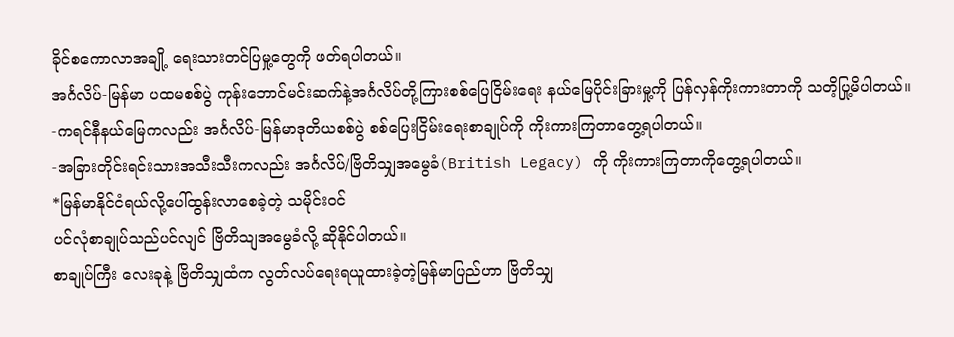ခိုင်စကောလာအချို့ ရေးသားတင်ပြမှု့တွေကို ဖတ်ရပါတယ်။
အင်္ဂလိပ်-မြန်မာ ပထမစစ်ပွဲ ကုန်းဘောင်မင်းဆက်နဲ့အင်္ဂလိပ်တို့ကြားစစ်ပြေငြိမ်းရေး နယ်မြေပိုင်းခြားမှု့ကို ပြန်လှန်ကိုးကားတာကို သတိ့ပြု့မိပါတယ်။
-ကရင်နီနယ်မြေကလည်း အင်္ဂလိပ်-မြန်မာဒုတိယစစ်ပွဲ စစ်ပြေးငြိမ်းရေးစာချုပ်ကို ကိုးကားကြတာတွေ့ရပါတယ်။
-အခြားတိုင်းရင်းသားအသီးသီးကလည်း အင်္ဂလိပ်/ဗြိတိသျှအမွေခံ(British Legacy) ကို ကိုးကားကြတာကိုတွေ့ရပါတယ်။
*မြန်မာနိုင်ငံရယ်လို့ပေါ်ထွန်းလာစေခဲ့တဲ့ သမိုင်းဝင်
ပင်လုံစာချုပ်သည်ပင်လျင် ဗြိတိသျအမွေခံလို့ ဆိုနိုင်ပါတယ်။
စာချုပ်ကြီး လေးခုနဲ့ ဗြိတိသျှထံက လွတ်လပ်ရေးရယူထားခဲ့တဲ့မြန်မာပြည်ဟာ ဗြိတိသျှ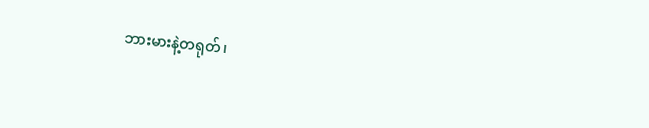ဘားမားနဲ့တရုတ်၊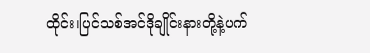ထိုင်း၊ပြင်သစ်အင်ဒိုချိုင်းနားတို့နဲ့ပက်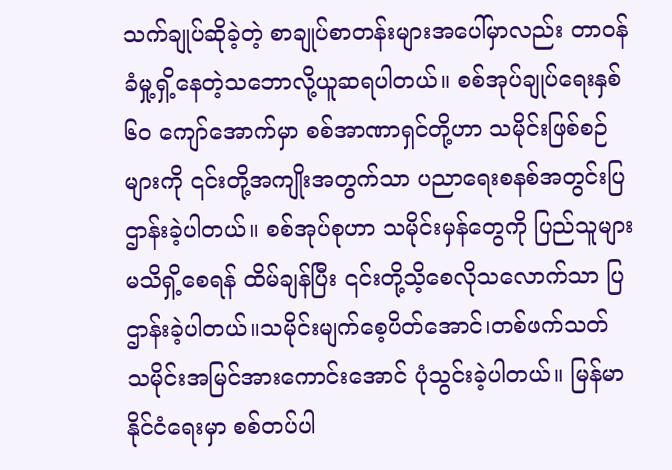သက်ချုပ်ဆိုခဲ့တဲ့ စာချုပ်စာတန်းများအပေါ်မှာလည်း တာဝန်ခံမှု့ရှိ့နေတဲ့သဘောလို့ယူဆရပါတယ်။ စစ်အုပ်ချုပ်ရေးနှစ် ၆၀ ကျော်အောက်မှာ စစ်အာဏာရှင်တို့ဟာ သမိုင်းဖြစ်စဉ်များကို ၎င်းတို့အကျိုးအတွက်သာ ပညာရေးစနစ်အတွင်းပြဌာန်းခဲ့ပါတယ်။ စစ်အုပ်စုဟာ သမိုင်းမှန်တွေကို ပြည်သူများမသိရှိ့စေရန် ထိမ်ချန်ပြီး ၎င်းတို့သိ့စေလိုသလောက်သာ ပြဌာန်းခဲ့ပါတယ်။သမိုင်းမျက်စေ့ပိတ်အောင်၊တစ်ဖက်သတ် သမိုင်းအမြင်အားကောင်းအောင် ပုံသွင်းခဲ့ပါတယ်။ မြန်မာနိုင်ငံရေးမှာ စစ်တပ်ပါ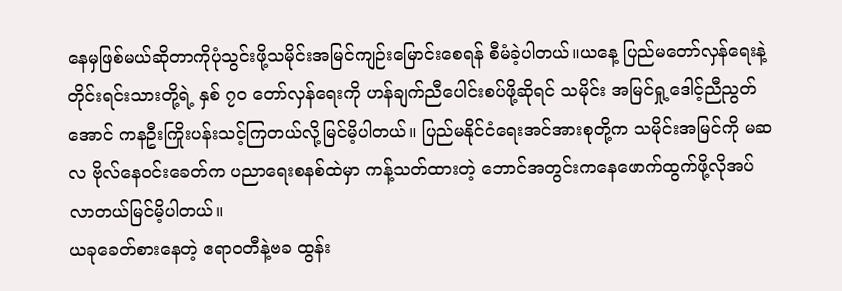နေမှဖြစ်မယ်ဆိုတာကိုပုံသွင်းဖို့သမိုင်းအမြင်ကျဉ်းမြောင်းစေရန် စီမံခဲ့ပါတယ်။ယနေ့ ပြည်မတော်လှန်ရေးနဲ့တိုင်းရင်းသားတို့ရဲ့ နှစ် ၇၀ တော်လှန်ရေးကို ဟန်ချက်ညီပေါင်းစပ်ဖို့ဆိုရင် သမိုင်း အမြင်ရှု့ဒေါင့်ညီညွတ်အောင် ကနဦးကြိုးပန်းသင့်ကြတယ်လို့မြင်မိ့ပါတယ်။ ပြည်မနိုင်ငံရေးအင်အားစုတို့က သမိုင်းအမြင်ကို မဆလ ဗိုလ်နေဝင်းခေတ်က ပညာရေးစနစ်ထဲမှာ ကန့်သတ်ထားတဲ့ ဘောင်အတွင်းကနေဖောက်ထွက်ဖို့လိုအပ်လာတယ်မြင်မိ့ပါတယ်။
ယခုခေတ်စားနေတဲ့ ဧရာဝတီနဲ့ဗခ ထွန်း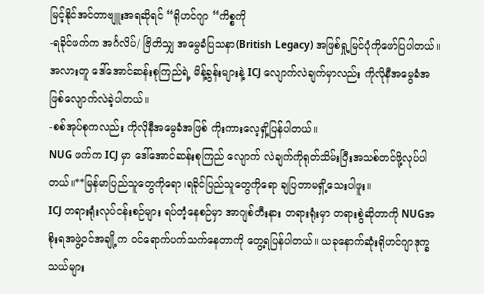မြင့်နိုင်အင်တာဗျူးအရဆိုရင် “ရိုဟင်ဂျာ “ကိစ္စကို
-ရခိုင်ဖက်က အင်္ဂလိပ်/ ဗြိတိသျှ အမွေခံပြသနာ(British Legacy) အဖြစ်ရှု့မြင်ပုံကိုဖော်ပြပါတယ်။
အလားတူ ဒေါ်အောင်ဆန်းစုကြည်ရဲ့ မိန့်ခွန်းများနဲ့ ICJ လျောက်လဲချက်မှာလည်း ကိုလိုနီအမွေခံအဖြစ်လျောက်လဲခဲ့ပါတယ်။
-စစ်အုပ်စုကလည်း ကိုလိုနီအမွေခံအဖြစ် ကိုးကားလေ့ရှိ့ပြန်ပါတယ်။
NUG ဖက်က ICJ မှာ ဒေါ်အောင်ဆန်းစုကြည် လျောက် လဲချက်ကိုရုတ်သိမ်းပြီးအသစ်တင်ဖို့လုပ်ပါတယ်။**မြန်မာပြည်သူတွေကိုရော၊ရခိုင်ပြည်သူတွေကိုရော ချပြတာမရှိ့သေးပါဖူး။
ICJ တရားရုံးလုပ်ငန်းစဉ်များ ရပ်တံ့နေစဉ်မှာ အာဂျစ်တီးနား တရားရုံးမှာ တရားစွဲဆိုတာကို NUGအစိုးရအဖွဲ့ဝင်အချို့က ဝင်ရောက်ပက်သက်နေတာကို တွေ့ရပြန်ပါတယ်။ ယခုနောက်ဆုံးရိုဟင်ဂျာဒုက္ခသယ်များ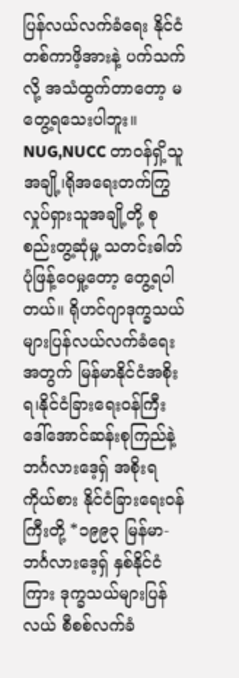ပြန်လယ်လက်ခံရေး နိုင်ငံတစ်ကာဖိ့အားနဲ့ ပက်သက်လို့ အသံထွက်တာတော့ မတွေ့ရသေးပါဘူး။ NUG,NUCC တာဝန်ရှိ့သူအချို့၊ရိုအရေးတက်ကြွလှုပ်ရှားသူအချို့တို့ စုစည်းတွ့ဆုံမှု့ သတင်းဓါတ်ပုံဖြန့်ဝေမှု့တော့ တွေ့ရပါတယ်။ ရိုဟင်ဂျာဒုက္ခသယ်များပြန်လယ်လက်ခံရေးအတွက် မြန်မာနိုင်ငံအစိုးရ၊နိုင်ငံခြားရေးဝန်ကြီး ဒေါ်အောင်ဆန်းစုကြည်နဲ့ဘင်္ဂလားဒေ့ရှ် အစိုးရကိုယ်စား နိုင်ငံခြားရေးဝန်ကြီးတို့ *၁၉၉၃ မြန်မာ-ဘင်္ဂလားဒေ့ရှ် နှစ်နိုင်ငံကြား ဒုက္ခသယ်များပြန်လယ် စီစစ်လက်ခံ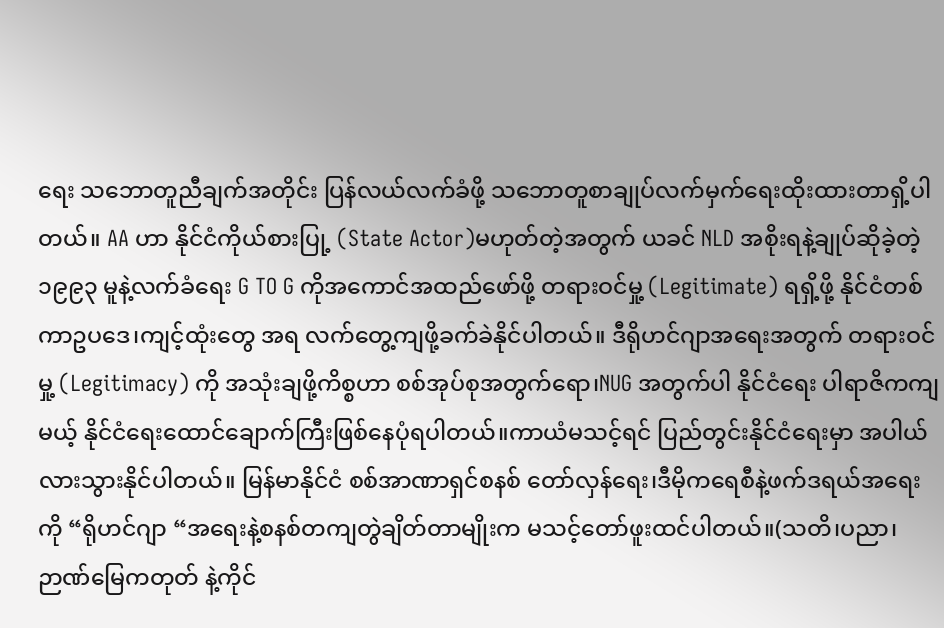ရေး သဘောတူညီချက်အတိုင်း ပြန်လယ်လက်ခံဖို့ သဘောတူစာချုပ်လက်မှက်ရေးထိုးထားတာရှိ့ပါတယ်။ AA ဟာ နိုင်ငံကိုယ်စားပြု့ (State Actor)မဟုတ်တဲ့အတွက် ယခင် NLD အစိုးရနဲ့ချုပ်ဆိုခဲ့တဲ့ ၁၉၉၃ မူနဲ့လက်ခံရေး G TO G ကိုအကောင်အထည်ဖော်ဖို့ တရားဝင်မှု့ (Legitimate) ရရှိ့ဖို့ နိုင်ငံတစ်ကာဥပဒေ၊ကျင့်ထုံးတွေ အရ လက်တွေ့ကျဖို့ခက်ခဲနိုင်ပါတယ်။ ဒီရိုဟင်ဂျာအရေးအတွက် တရားဝင်မှု့ (Legitimacy) ကို အသုံးချဖို့ကိစ္စဟာ စစ်အုပ်စုအတွက်ရော၊NUG အတွက်ပါ နိုင်ငံရေး ပါရာဇိကကျမယ့် နိုင်ငံရေးထောင်ချောက်ကြီးဖြစ်နေပုံရပါတယ်။ကာယံမသင့်ရင် ပြည်တွင်းနိုင်ငံရေးမှာ အပါယ်လားသွားနိုင်ပါတယ်။ မြန်မာနိုင်ငံ စစ်အာဏာရှင်စနစ် တော်လှန်ရေး၊ဒီမိုကရေစီနဲ့ဖက်ဒရယ်အရေးကို “ရိုဟင်ဂျာ “အရေးနဲ့စနစ်တကျတွဲချိတ်တာမျိုးက မသင့်တော်ဖူးထင်ပါတယ်။(သတိ၊ပညာ၊ဉာဏ်မြေကတုတ် နဲ့ကိုင်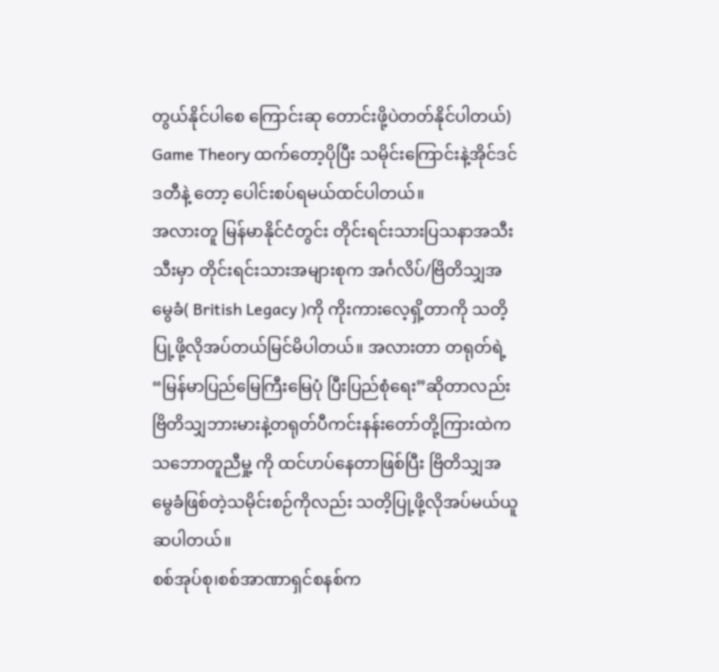တွယ်နိုင်ပါစေ ကြောင်းဆု တောင်းဖို့ပဲတတ်နိုင်ပါတယ်)
Game Theory ထက်တော့ပိုပြီး သမိုင်းကြောင်းနဲ့အိုင်ဒင်ဒတီနဲ့ တော့ ပေါင်းစပ်ရမယ်ထင်ပါတယ်။
အလားတူ မြန်မာနိုင်ငံတွင်း တိုင်းရင်းသားပြသနာအသီးသီးမှာ တိုင်းရင်းသားအများစုက အင်္ဂလိပ်/ဗြိတိသျှအမွေခံ( British Legacy )ကို ကိုးကားလေ့ရှိ့တာကို သတိ့ပြု့ဖို့လိုအပ်တယ်မြင်မိပါတယ်။ အလားတာ တရုတ်ရဲ့ “မြန်မာပြည်မြေကြီးမြေပုံ ပြီးပြည်စုံရေး”ဆိုတာလည်း ဗြိတိသျှဘားမားနဲ့တရုတ်ပီကင်းနန်းတော်တို့ကြားထဲက သဘောတူညီမှု့ ကို ထင်ဟပ်နေတာဖြစ်ပြီး ဗြိတိသျှအမွေခံဖြစ်တဲ့သမိုင်းစဉ်ကိုလည်း သတိ့ပြု့ဖို့လိုအပ်မယ်ယူဆပါတယ်။
စစ်အုပ်စု၊စစ်အာဏာရှင်စနစ်က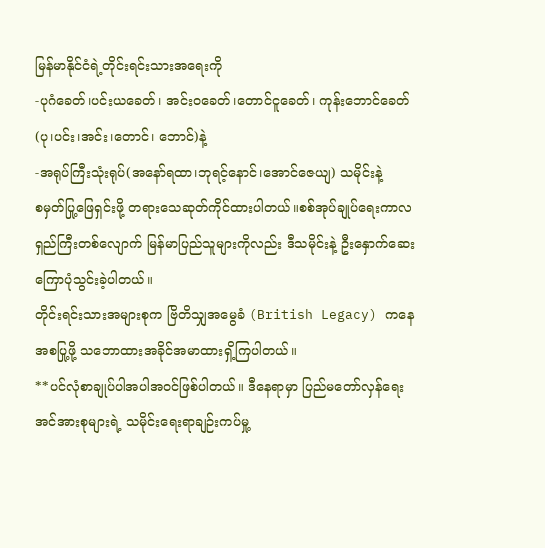မြန်မာနိုင်ငံရဲ့တိုင်းရင်းသားအရေးကို
-ပုဂံခေတ်၊ပင်းယခေတ်၊ အင်းဝခေတ်၊တောင်ငူခေတ်၊ ကုန်းဘောင်ခေတ်(ပု၊ပင်း၊အင်း၊တောင်၊ ဘောင်)နဲ့
-အရုပ်ကြီးသုံးရုပ်(အနော်ရထာ၊ဘုရင့်နောင်၊အောင်ဇေယျ) သမိုင်းနဲ့
စမှတ်ပြု့ဖြေရှင်းဖို့ တရားသေဆုတ်ကိုင်ထားပါတယ်။စစ်အုပ်ချုပ်ရေးကာလရှည်ကြီးတစ်လျောက် မြန်မာပြည်သူများကိုလည်း ဒီသမိုင်းနဲ့ ဦးနှောက်ဆေးကြောပုံသွင်းခဲ့ပါတယ်။
တိုင်းရင်းသားအများစုက ဗြိတိသျှအမွေခံ (British Legacy) ကနေအစပြု့ဖို့ သဘောထားအခိုင်အမာထားရှိ့ကြပါတယ်။
**ပင်လုံစာချုပ်ပါအပါအဝင်ဖြစ်ပါတယ်။ ဒီနေရာမှာ ပြည်မတော်လှန်ရေးအင်အားစုများရဲ့ သမိုင်းရေးရာချဉ်းကပ်မှု့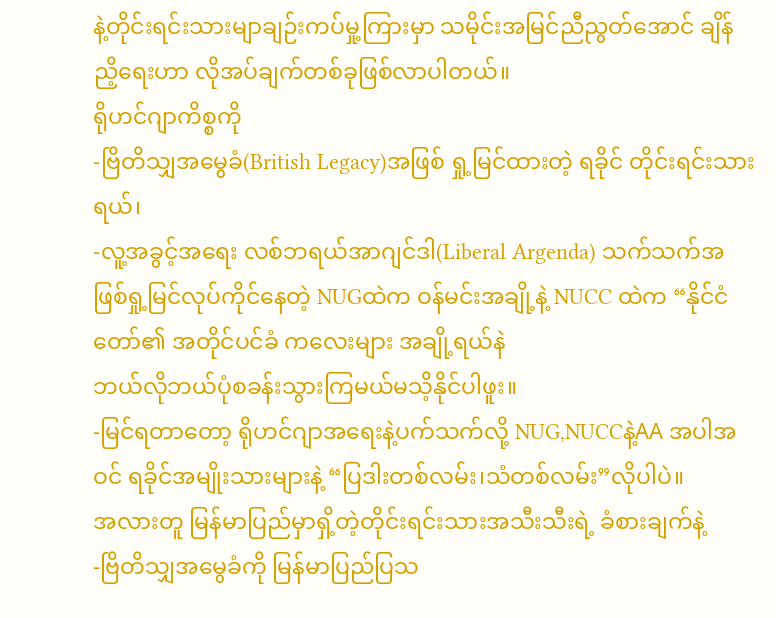နဲ့တိုင်းရင်းသားမျာချဉ်းကပ်မှု့ကြားမှာ သမိုင်းအမြင်ညီညွတ်အောင် ချိန်ညိ့ရေးဟာ လိုအပ်ချက်တစ်ခုဖြစ်လာပါတယ်။
ရိုဟင်ဂျာကိစ္စကို
-ဗြိတိသျှအမွေခံ(British Legacy)အဖြစ် ရှု့မြင်ထားတဲ့ ရခိုင် တိုင်းရင်းသားရယ်၊
-လူ့အခွင့်အရေး လစ်ဘရယ်အာဂျင်ဒါ(Liberal Argenda) သက်သက်အဖြစ်ရှု့မြင်လုပ်ကိုင်နေတဲ့ NUGထဲက ဝန်မင်းအချို့နဲ့ NUCC ထဲက “နိုင်ငံတော်၏ အတိုင်ပင်ခံ ကလေးများ အချို့ရယ်နဲ
ဘယ်လိုဘယ်ပုံစခန်းသွားကြမယ်မသိ့နိုင်ပါဖူး။
-မြင်ရတာတော့ ရိုဟင်ဂျာအရေးနဲ့ပက်သက်လို့ NUG,NUCCနဲ့AA အပါအဝင် ရခိုင်အမျိုးသားများနဲ့ “ပြဒါးတစ်လမ်း၊သံတစ်လမ်း”လိုပါပဲ။
အလားတူ မြန်မာပြည်မှာရှိ့တဲ့တိုင်းရင်းသားအသီးသီးရဲ့ ခံစားချက်နဲ့
-ဗြိတိသျှအမွေခံကို မြန်မာပြည်ပြသ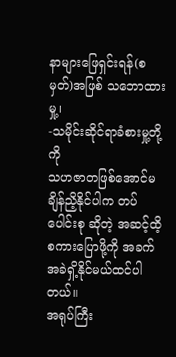နာများဖြေရှင်းရန်(စမှတ်)အဖြစ် သဘောထားမှု့၊
-သမိုင်းဆိုင်ရာခံစားမှု့တို့ကို
သဟဇာတဖြစ်အောင်မချိန်ညိ့နိုင်ပါက တပ်ပေါင်းစု ဆိုတဲ့ အဆင့်ထိ့စကားပြောဖို့ကို အခက်အခဲရှိ့နိုင်မယ်ထင်ပါတယ်။
အရုပ်ကြီး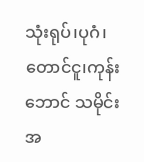သုံးရုပ်၊ပုဂံ၊တောင်ငူ၊ကုန်းဘောင် သမိုင်းအ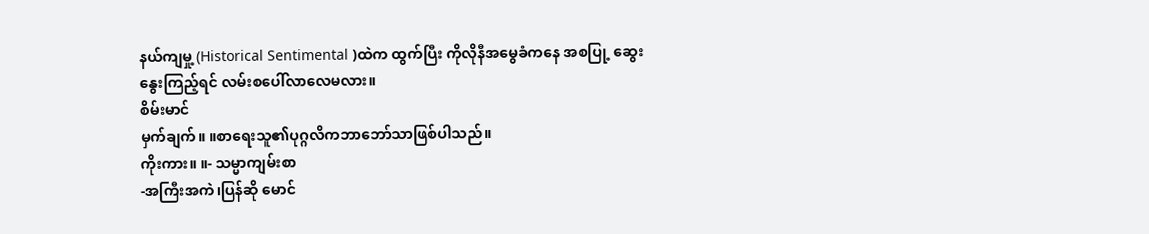နယ်ကျမှု့ (Historical Sentimental )ထဲက ထွက်ပြီး ကိုလိုနီအမွေခံကနေ အစပြု့ ဆွေးနွေးကြည့်ရင် လမ်းစပေါ်လာလေမလား။
စိမ်းမာင်
မှက်ချက်။ ။စာရေးသူ၏ပုဂ္ဂလိကဘာဘော်သာဖြစ်ပါသည်။
ကိုးကား။ ။- သမ္မာကျမ်းစာ
-အကြီးအကဲ၊ပြန်ဆို မောင်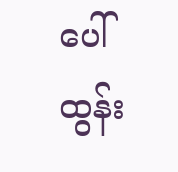ပေါ်ထွန်း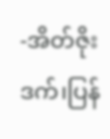-အိတ်ဇိုးဒက်၊ပြန်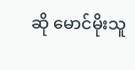ဆို မောင်မိုးသူ